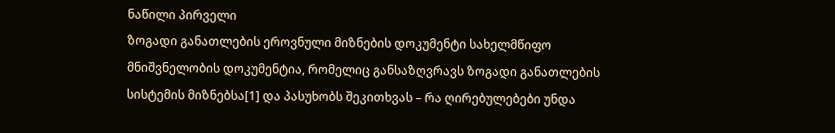ნაწილი პირველი
ზოგადი განათლების ეროვნული მიზნების დოკუმენტი სახელმწიფო მნიშვნელობის დოკუმენტია, რომელიც განსაზღვრავს ზოგადი განათლების სისტემის მიზნებსა[1] და პასუხობს შეკითხვას – რა ღირებულებები უნდა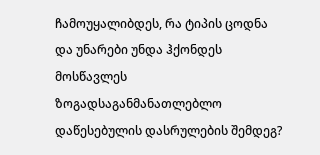ჩამოუყალიბდეს, რა ტიპის ცოდნა და უნარები უნდა ჰქონდეს მოსწავლეს ზოგადსაგანმანათლებლო დაწესებულის დასრულების შემდეგ?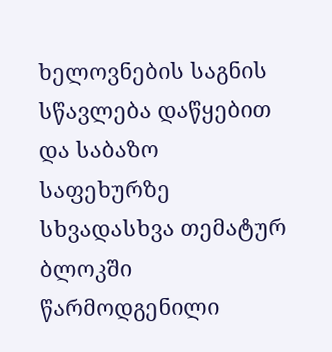ხელოვნების საგნის სწავლება დაწყებით და საბაზო საფეხურზე სხვადასხვა თემატურ ბლოკში წარმოდგენილი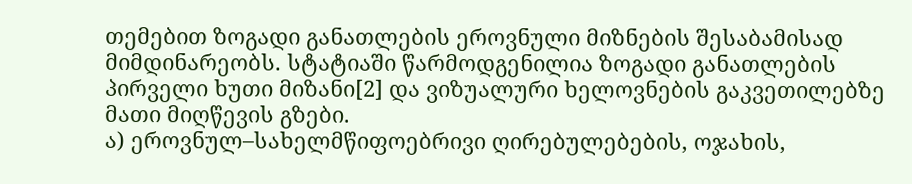თემებით ზოგადი განათლების ეროვნული მიზნების შესაბამისად მიმდინარეობს. სტატიაში წარმოდგენილია ზოგადი განათლების პირველი ხუთი მიზანი[2] და ვიზუალური ხელოვნების გაკვეთილებზე მათი მიღწევის გზები.
ა) ეროვნულ–სახელმწიფოებრივი ღირებულებების, ოჯახის,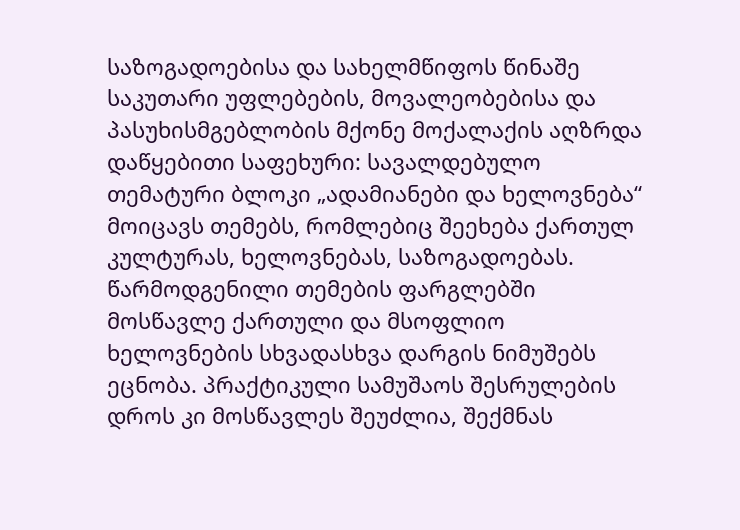საზოგადოებისა და სახელმწიფოს წინაშე საკუთარი უფლებების, მოვალეობებისა და პასუხისმგებლობის მქონე მოქალაქის აღზრდა
დაწყებითი საფეხური: სავალდებულო თემატური ბლოკი „ადამიანები და ხელოვნება“ მოიცავს თემებს, რომლებიც შეეხება ქართულ კულტურას, ხელოვნებას, საზოგადოებას. წარმოდგენილი თემების ფარგლებში მოსწავლე ქართული და მსოფლიო ხელოვნების სხვადასხვა დარგის ნიმუშებს ეცნობა. პრაქტიკული სამუშაოს შესრულების დროს კი მოსწავლეს შეუძლია, შექმნას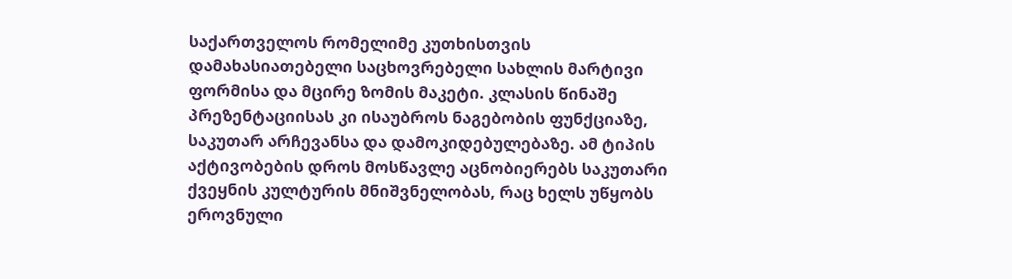საქართველოს რომელიმე კუთხისთვის დამახასიათებელი საცხოვრებელი სახლის მარტივი ფორმისა და მცირე ზომის მაკეტი. კლასის წინაშე პრეზენტაციისას კი ისაუბროს ნაგებობის ფუნქციაზე, საკუთარ არჩევანსა და დამოკიდებულებაზე. ამ ტიპის აქტივობების დროს მოსწავლე აცნობიერებს საკუთარი ქვეყნის კულტურის მნიშვნელობას, რაც ხელს უწყობს ეროვნული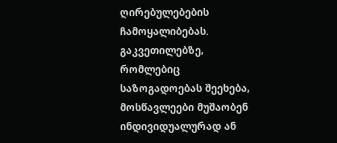ღირებულებების ჩამოყალიბებას. გაკვეთილებზე, რომლებიც საზოგადოებას შეეხება, მოსწავლეები მუშაობენ ინდივიდუალურად ან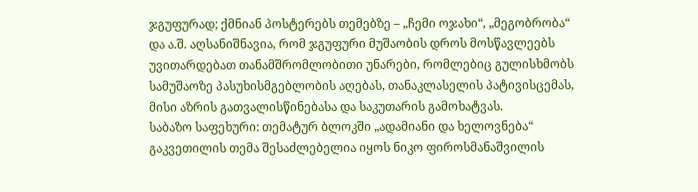ჯგუფურად; ქმნიან პოსტერებს თემებზე – „ჩემი ოჯახი“, „მეგობრობა“ და ა.შ. აღსანიშნავია, რომ ჯგუფური მუშაობის დროს მოსწავლეებს უვითარდებათ თანამშრომლობითი უნარები, რომლებიც გულისხმობს სამუშაოზე პასუხისმგებლობის აღებას, თანაკლასელის პატივისცემას, მისი აზრის გათვალისწინებასა და საკუთარის გამოხატვას.
საბაზო საფეხური: თემატურ ბლოკში „ადამიანი და ხელოვნება“ გაკვეთილის თემა შესაძლებელია იყოს ნიკო ფიროსმანაშვილის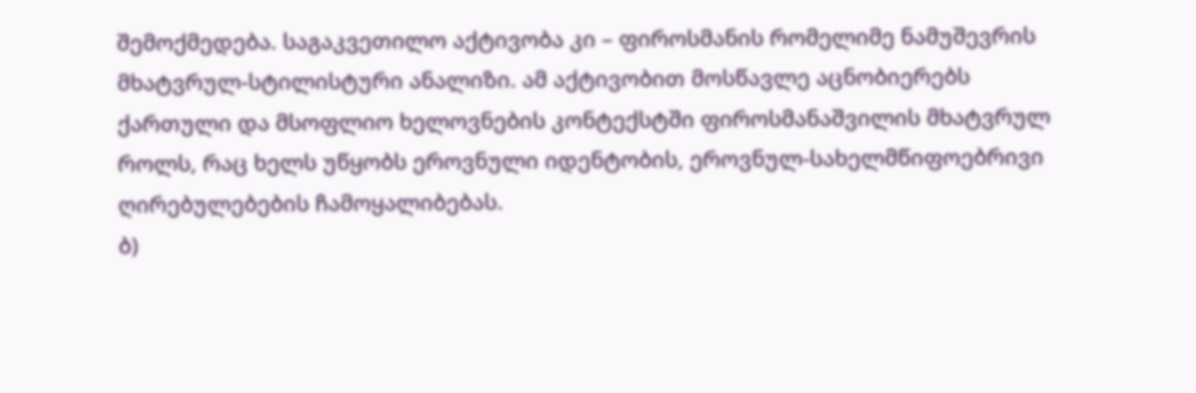შემოქმედება. საგაკვეთილო აქტივობა კი – ფიროსმანის რომელიმე ნამუშევრის მხატვრულ-სტილისტური ანალიზი. ამ აქტივობით მოსწავლე აცნობიერებს ქართული და მსოფლიო ხელოვნების კონტექსტში ფიროსმანაშვილის მხატვრულ როლს, რაც ხელს უწყობს ეროვნული იდენტობის, ეროვნულ-სახელმწიფოებრივი ღირებულებების ჩამოყალიბებას.
ბ)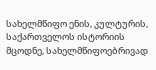სახელმწიფო ენის, კულტურის, საქართველოს ისტორიის მცოდნე, სახელმწიფოებრივად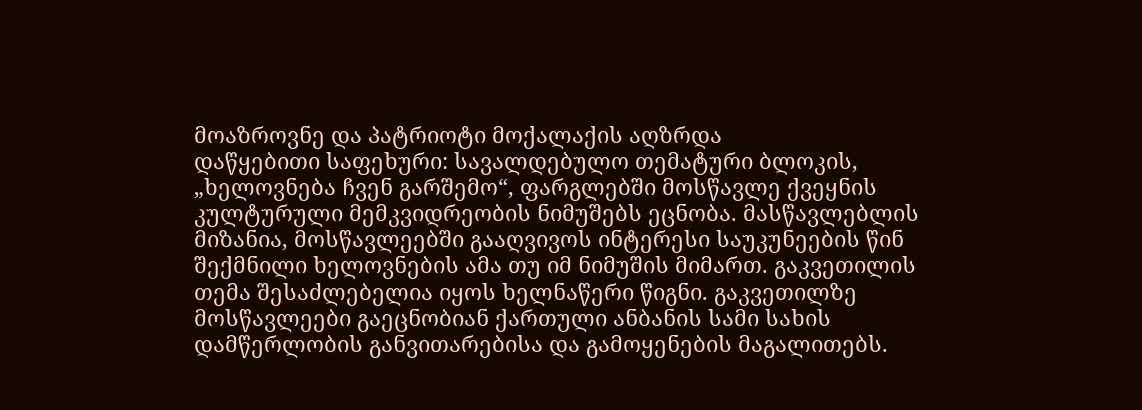მოაზროვნე და პატრიოტი მოქალაქის აღზრდა
დაწყებითი საფეხური: სავალდებულო თემატური ბლოკის, „ხელოვნება ჩვენ გარშემო“, ფარგლებში მოსწავლე ქვეყნის კულტურული მემკვიდრეობის ნიმუშებს ეცნობა. მასწავლებლის მიზანია, მოსწავლეებში გააღვივოს ინტერესი საუკუნეების წინ შექმნილი ხელოვნების ამა თუ იმ ნიმუშის მიმართ. გაკვეთილის თემა შესაძლებელია იყოს ხელნაწერი წიგნი. გაკვეთილზე მოსწავლეები გაეცნობიან ქართული ანბანის სამი სახის დამწერლობის განვითარებისა და გამოყენების მაგალითებს.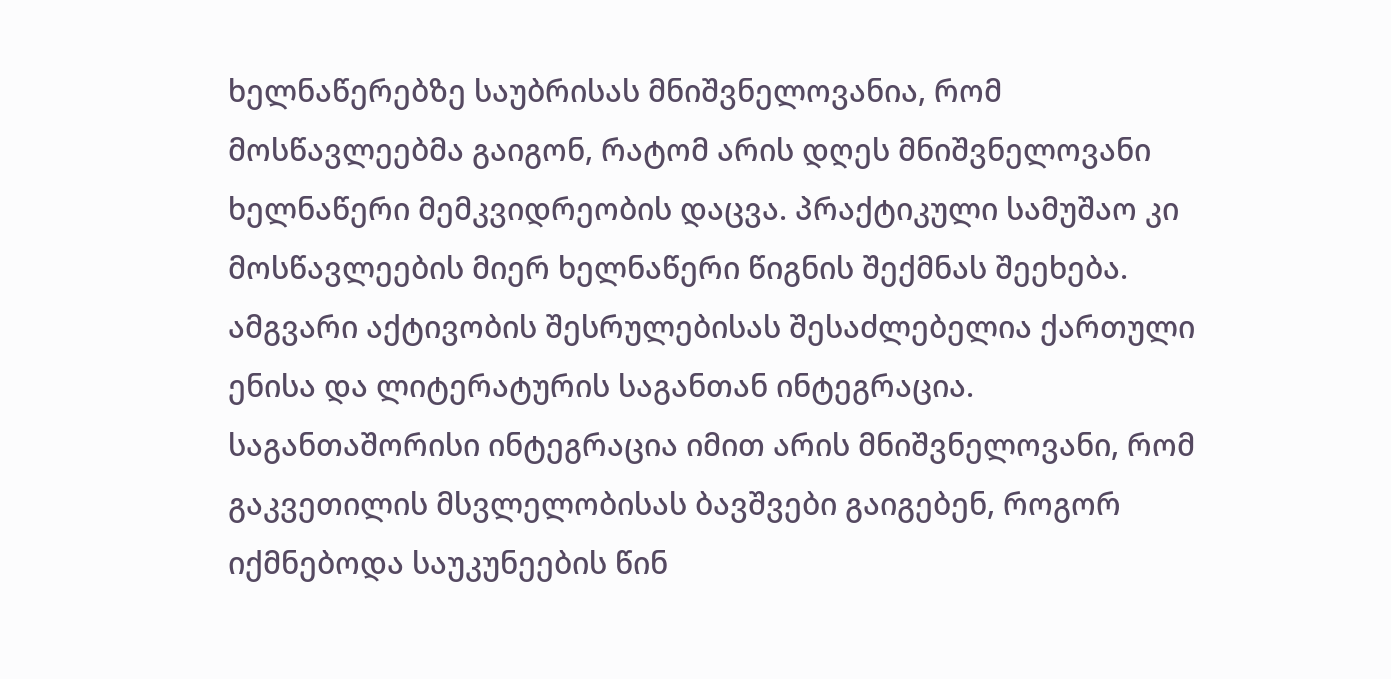ხელნაწერებზე საუბრისას მნიშვნელოვანია, რომ მოსწავლეებმა გაიგონ, რატომ არის დღეს მნიშვნელოვანი ხელნაწერი მემკვიდრეობის დაცვა. პრაქტიკული სამუშაო კი მოსწავლეების მიერ ხელნაწერი წიგნის შექმნას შეეხება. ამგვარი აქტივობის შესრულებისას შესაძლებელია ქართული ენისა და ლიტერატურის საგანთან ინტეგრაცია. საგანთაშორისი ინტეგრაცია იმით არის მნიშვნელოვანი, რომ გაკვეთილის მსვლელობისას ბავშვები გაიგებენ, როგორ იქმნებოდა საუკუნეების წინ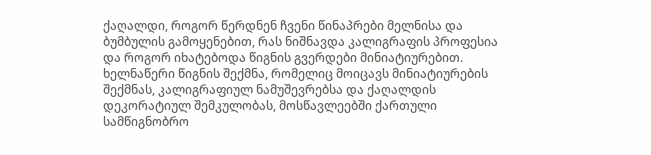ქაღალდი, როგორ წერდნენ ჩვენი წინაპრები მელნისა და ბუმბულის გამოყენებით, რას ნიშნავდა კალიგრაფის პროფესია და როგორ იხატებოდა წიგნის გვერდები მინიატიურებით. ხელნაწერი წიგნის შექმნა, რომელიც მოიცავს მინიატიურების შექმნას, კალიგრაფიულ ნამუშევრებსა და ქაღალდის დეკორატიულ შემკულობას, მოსწავლეებში ქართული სამწიგნობრო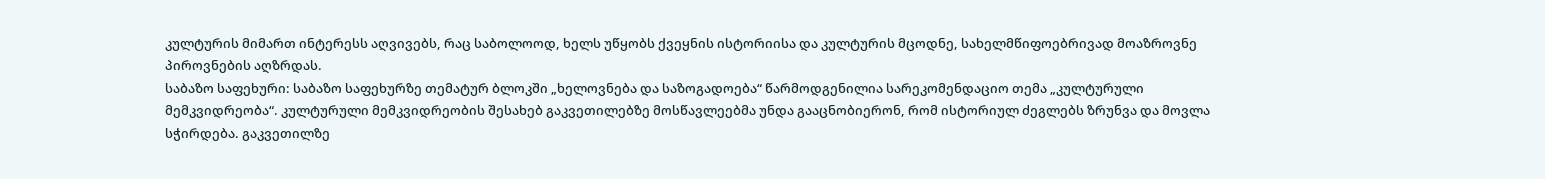კულტურის მიმართ ინტერესს აღვივებს, რაც საბოლოოდ, ხელს უწყობს ქვეყნის ისტორიისა და კულტურის მცოდნე, სახელმწიფოებრივად მოაზროვნე პიროვნების აღზრდას.
საბაზო საფეხური: საბაზო საფეხურზე თემატურ ბლოკში „ხელოვნება და საზოგადოება“ წარმოდგენილია სარეკომენდაციო თემა „კულტურული მემკვიდრეობა“. კულტურული მემკვიდრეობის შესახებ გაკვეთილებზე მოსწავლეებმა უნდა გააცნობიერონ, რომ ისტორიულ ძეგლებს ზრუნვა და მოვლა სჭირდება. გაკვეთილზე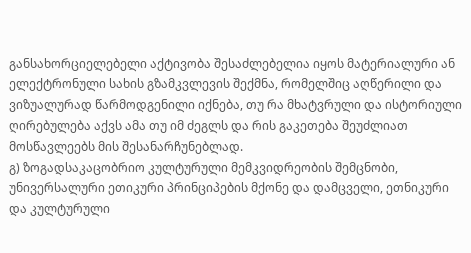განსახორციელებელი აქტივობა შესაძლებელია იყოს მატერიალური ან ელექტრონული სახის გზამკვლევის შექმნა, რომელშიც აღწერილი და ვიზუალურად წარმოდგენილი იქნება, თუ რა მხატვრული და ისტორიული ღირებულება აქვს ამა თუ იმ ძეგლს და რის გაკეთება შეუძლიათ მოსწავლეებს მის შესანარჩუნებლად.
გ) ზოგადსაკაცობრიო კულტურული მემკვიდრეობის შემცნობი, უნივერსალური ეთიკური პრინციპების მქონე და დამცველი, ეთნიკური და კულტურული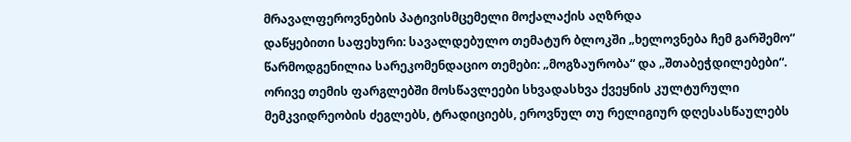მრავალფეროვნების პატივისმცემელი მოქალაქის აღზრდა
დაწყებითი საფეხური: სავალდებულო თემატურ ბლოკში „ხელოვნება ჩემ გარშემო“ წარმოდგენილია სარეკომენდაციო თემები: „მოგზაურობა“ და „შთაბეჭდილებები“. ორივე თემის ფარგლებში მოსწავლეები სხვადასხვა ქვეყნის კულტურული მემკვიდრეობის ძეგლებს, ტრადიციებს, ეროვნულ თუ რელიგიურ დღესასწაულებს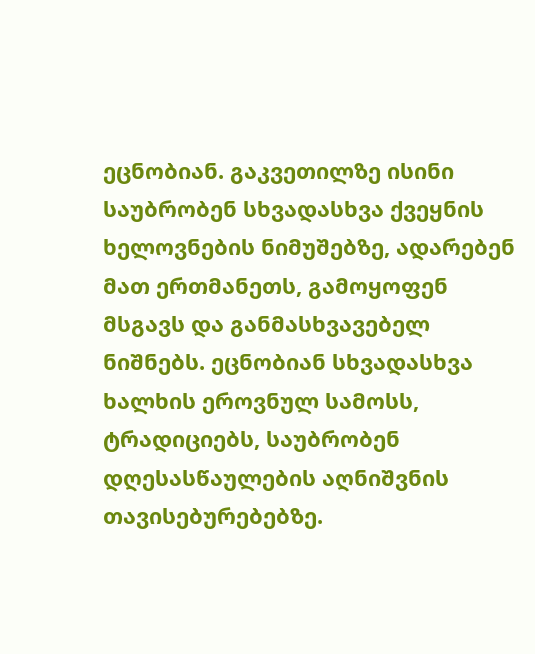ეცნობიან. გაკვეთილზე ისინი საუბრობენ სხვადასხვა ქვეყნის ხელოვნების ნიმუშებზე, ადარებენ მათ ერთმანეთს, გამოყოფენ მსგავს და განმასხვავებელ ნიშნებს. ეცნობიან სხვადასხვა ხალხის ეროვნულ სამოსს, ტრადიციებს, საუბრობენ დღესასწაულების აღნიშვნის თავისებურებებზე.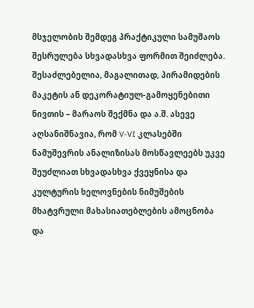მსჯელობის შემდეგ პრაქტიკული სამუშაოს შესრულება სხვადასხვა ფორმით შეიძლება. შესაძლებელია, მაგალითად, პირამიდების მაკეტის ან დეკორატიულ-გამოყენებითი ნივთის – მარაოს შექმნა და ა.შ. ასევე აღსანიშნავია, რომ V-VI კლასებში ნამუშევრის ანალიზისას მოსწავლეებს უკვე შეუძლიათ სხვადასხვა ქვეყნისა და კულტურის ხელოვნების ნიმუშების მხატვრული მახასიათებლების ამოცნობა და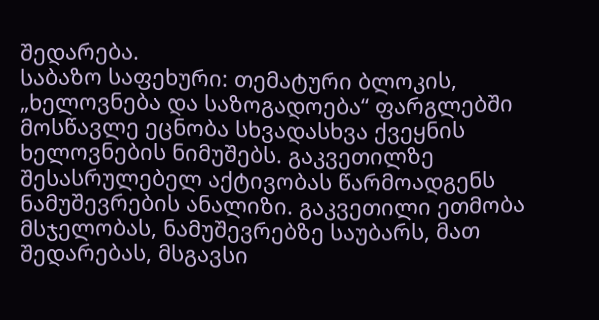შედარება.
საბაზო საფეხური: თემატური ბლოკის, „ხელოვნება და საზოგადოება“ ფარგლებში მოსწავლე ეცნობა სხვადასხვა ქვეყნის ხელოვნების ნიმუშებს. გაკვეთილზე შესასრულებელ აქტივობას წარმოადგენს ნამუშევრების ანალიზი. გაკვეთილი ეთმობა მსჯელობას, ნამუშევრებზე საუბარს, მათ შედარებას, მსგავსი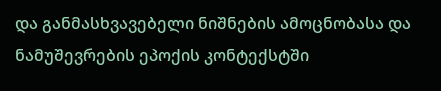და განმასხვავებელი ნიშნების ამოცნობასა და ნამუშევრების ეპოქის კონტექსტში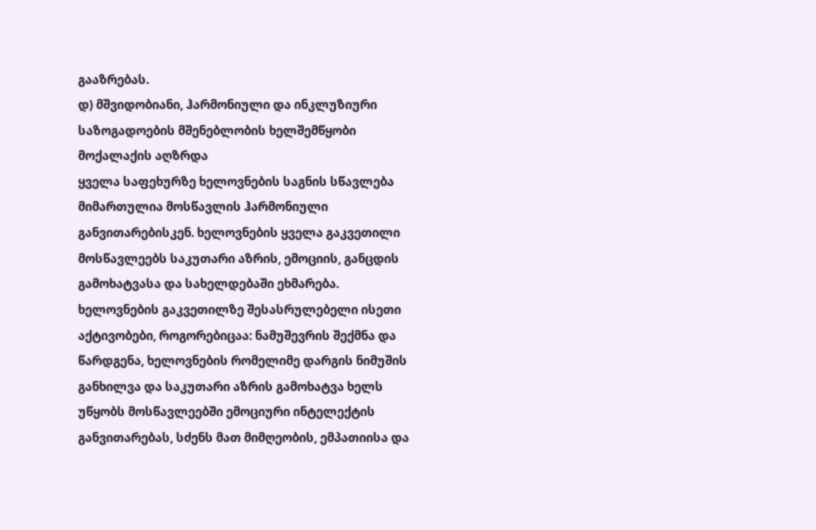გააზრებას.
დ) მშვიდობიანი, ჰარმონიული და ინკლუზიური საზოგადოების მშენებლობის ხელშემწყობი მოქალაქის აღზრდა
ყველა საფეხურზე ხელოვნების საგნის სწავლება მიმართულია მოსწავლის ჰარმონიული განვითარებისკენ. ხელოვნების ყველა გაკვეთილი მოსწავლეებს საკუთარი აზრის, ემოციის, განცდის გამოხატვასა და სახელდებაში ეხმარება. ხელოვნების გაკვეთილზე შესასრულებელი ისეთი აქტივობები, როგორებიცაა: ნამუშევრის შექმნა და წარდგენა, ხელოვნების რომელიმე დარგის ნიმუშის განხილვა და საკუთარი აზრის გამოხატვა ხელს უწყობს მოსწავლეებში ემოციური ინტელექტის განვითარებას, სძენს მათ მიმღეობის, ემპათიისა და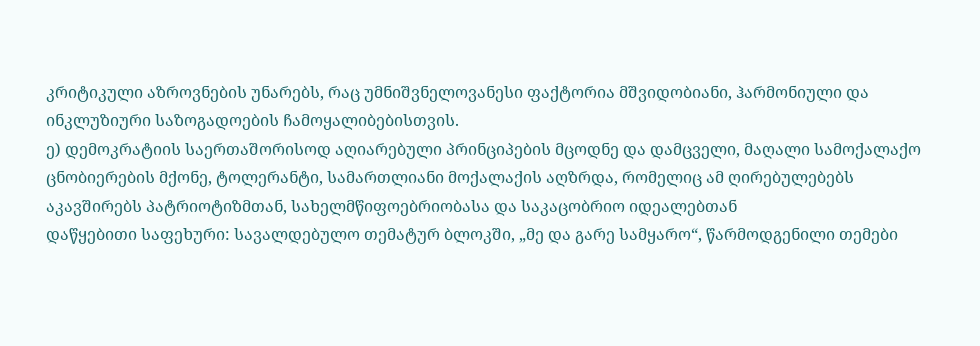კრიტიკული აზროვნების უნარებს, რაც უმნიშვნელოვანესი ფაქტორია მშვიდობიანი, ჰარმონიული და ინკლუზიური საზოგადოების ჩამოყალიბებისთვის.
ე) დემოკრატიის საერთაშორისოდ აღიარებული პრინციპების მცოდნე და დამცველი, მაღალი სამოქალაქო ცნობიერების მქონე, ტოლერანტი, სამართლიანი მოქალაქის აღზრდა, რომელიც ამ ღირებულებებს აკავშირებს პატრიოტიზმთან, სახელმწიფოებრიობასა და საკაცობრიო იდეალებთან
დაწყებითი საფეხური: სავალდებულო თემატურ ბლოკში, „მე და გარე სამყარო“, წარმოდგენილი თემები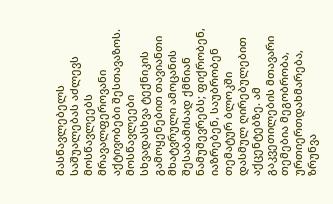მასწავლებელს საშუალებას აძლევს მოსწავლეებს მრავალფეროვანი აქტივობები შესთავაზოს. მოსწავლეები სხვადასხვა ტექნიკის გამოყენებით თავიანთი მხატვრული ამოცანის შესაბამისად ქმნიან ნამუშევრებს; ფიქრობენ, იაზრებენ, საუბრობენ თემატურ ბლოკში დასმულ ღირებულებით აქცენტებზე. ამ გაკვეთილების მთავარი თემებია მეგობრობა, ურთიერთდახმარება, ზრუნვა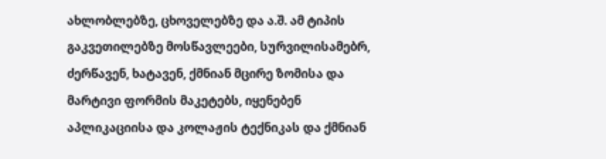ახლობლებზე, ცხოველებზე და ა.შ. ამ ტიპის გაკვეთილებზე მოსწავლეები, სურვილისამებრ, ძერწავენ, ხატავენ, ქმნიან მცირე ზომისა და მარტივი ფორმის მაკეტებს, იყენებენ აპლიკაციისა და კოლაჟის ტექნიკას და ქმნიან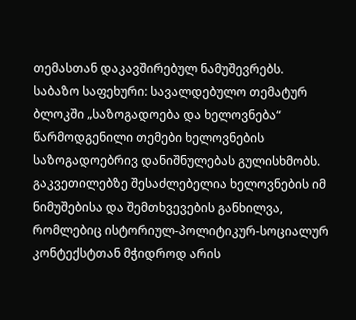თემასთან დაკავშირებულ ნამუშევრებს.
საბაზო საფეხური: სავალდებულო თემატურ ბლოკში „საზოგადოება და ხელოვნება“ წარმოდგენილი თემები ხელოვნების საზოგადოებრივ დანიშნულებას გულისხმობს. გაკვეთილებზე შესაძლებელია ხელოვნების იმ ნიმუშებისა და შემთხვევების განხილვა, რომლებიც ისტორიულ-პოლიტიკურ-სოციალურ კონტექსტთან მჭიდროდ არის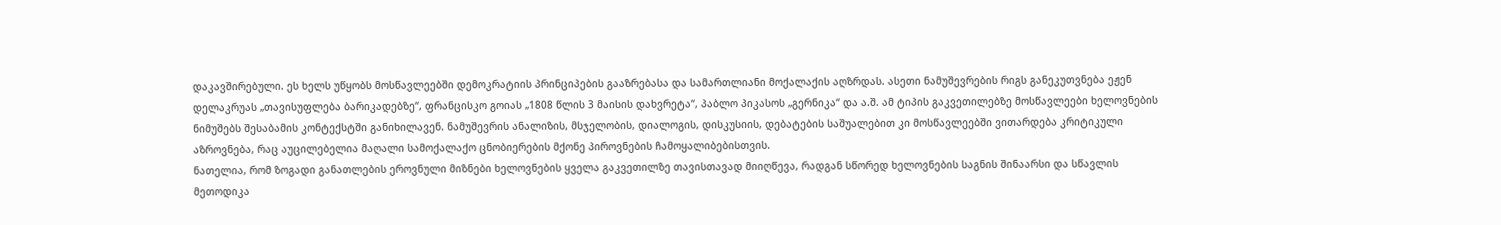დაკავშირებული. ეს ხელს უწყობს მოსწავლეებში დემოკრატიის პრინციპების გააზრებასა და სამართლიანი მოქალაქის აღზრდას. ასეთი ნამუშევრების რიგს განეკუთვნება ეჟენ დელაკრუას „თავისუფლება ბარიკადებზე“, ფრანცისკო გოიას „1808 წლის 3 მაისის დახვრეტა“, პაბლო პიკასოს „გერნიკა“ და ა.შ. ამ ტიპის გაკვეთილებზე მოსწავლეები ხელოვნების ნიმუშებს შესაბამის კონტექსტში განიხილავენ. ნამუშევრის ანალიზის, მსჯელობის, დიალოგის, დისკუსიის, დებატების საშუალებით კი მოსწავლეებში ვითარდება კრიტიკული აზროვნება, რაც აუცილებელია მაღალი სამოქალაქო ცნობიერების მქონე პიროვნების ჩამოყალიბებისთვის.
ნათელია, რომ ზოგადი განათლების ეროვნული მიზნები ხელოვნების ყველა გაკვეთილზე თავისთავად მიიღწევა, რადგან სწორედ ხელოვნების საგნის შინაარსი და სწავლის მეთოდიკა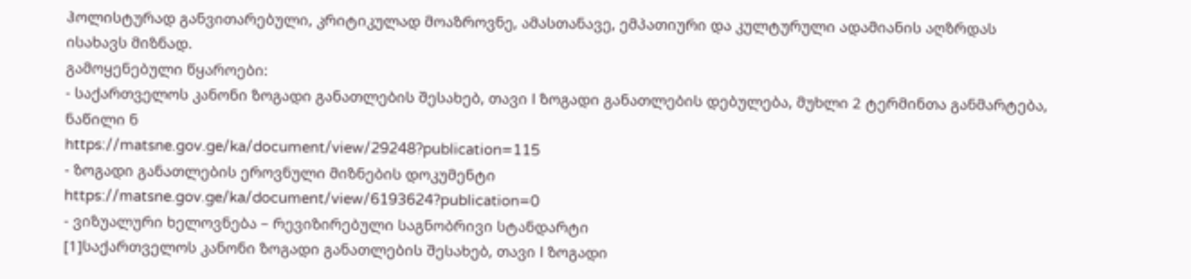ჰოლისტურად განვითარებული, კრიტიკულად მოაზროვნე, ამასთანავე, ემპათიური და კულტურული ადამიანის აღზრდას ისახავს მიზნად.
გამოყენებული წყაროები:
- საქართველოს კანონი ზოგადი განათლების შესახებ, თავი I ზოგადი განათლების დებულება, მუხლი 2 ტერმინთა განმარტება, ნაწილი ნ
https://matsne.gov.ge/ka/document/view/29248?publication=115
- ზოგადი განათლების ეროვნული მიზნების დოკუმენტი
https://matsne.gov.ge/ka/document/view/6193624?publication=0
- ვიზუალური ხელოვნება – რევიზირებული საგნობრივი სტანდარტი
[1]საქართველოს კანონი ზოგადი განათლების შესახებ, თავი I ზოგადი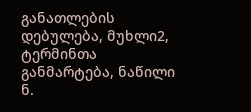განათლების დებულება, მუხლი2, ტერმინთა განმარტება, ნაწილი ნ.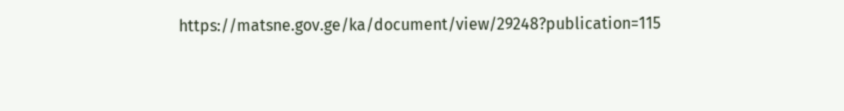https://matsne.gov.ge/ka/document/view/29248?publication=115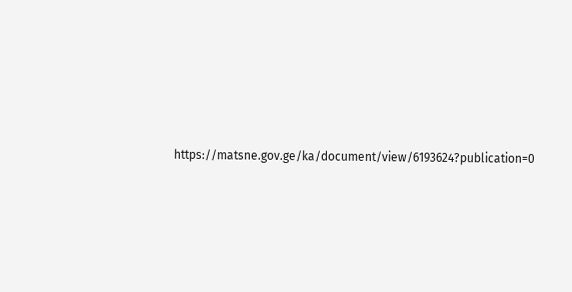https://matsne.gov.ge/ka/document/view/6193624?publication=0